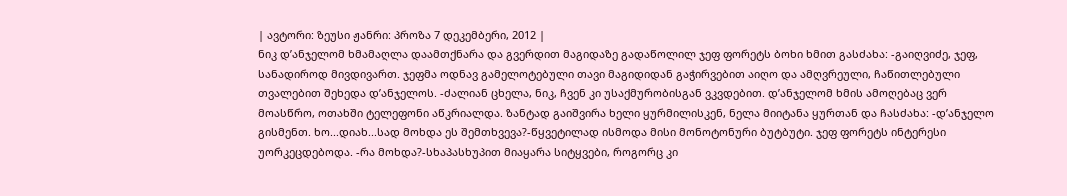| ავტორი: ზეუსი ჟანრი: პროზა 7 დეკემბერი, 2012 |
ნიკ დ’ანჯელომ ხმამაღლა დაამთქნარა და გვერდით მაგიდაზე გადაწოლილ ჯეფ ფორეტს ბოხი ხმით გასძახა: -გაიღვიძე, ჯეფ, სანადიროდ მივდივართ. ჯეფმა ოდნავ გამელოტებული თავი მაგიდიდან გაჭირვებით აიღო და ამღვრეული, ჩაწითლებული თვალებით შეხედა დ’ანჯელოს. -ძალიან ცხელა, ნიკ, ჩვენ კი უსაქმურობისგან ვკვდებით. დ’ანჯელომ ხმის ამოღებაც ვერ მოასწრო, ოთახში ტელეფონი აწკრიალდა. ზანტად გაიშვირა ხელი ყურმილისკენ, ნელა მიიტანა ყურთან და ჩასძახა: -დ’ანჯელო გისმენთ. ხო...დიახ...სად მოხდა ეს შემთხვევა?-წყვეტილად ისმოდა მისი მონოტონური ბუტბუტი. ჯეფ ფორეტს ინტერესი უორკეცდებოდა. -რა მოხდა?-სხაპასხუპით მიაყარა სიტყვები, როგორც კი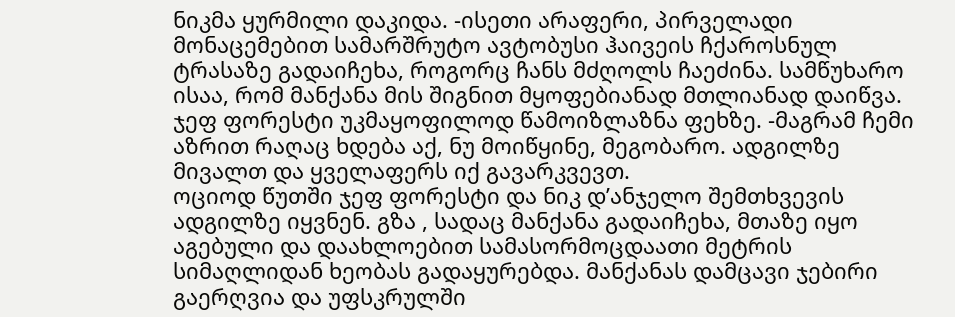ნიკმა ყურმილი დაკიდა. -ისეთი არაფერი, პირველადი მონაცემებით სამარშრუტო ავტობუსი ჰაივეის ჩქაროსნულ ტრასაზე გადაიჩეხა, როგორც ჩანს მძღოლს ჩაეძინა. სამწუხარო ისაა, რომ მანქანა მის შიგნით მყოფებიანად მთლიანად დაიწვა. ჯეფ ფორესტი უკმაყოფილოდ წამოიზლაზნა ფეხზე. -მაგრამ ჩემი აზრით რაღაც ხდება აქ, ნუ მოიწყინე, მეგობარო. ადგილზე მივალთ და ყველაფერს იქ გავარკვევთ.
ოციოდ წუთში ჯეფ ფორესტი და ნიკ დ’ანჯელო შემთხვევის ადგილზე იყვნენ. გზა , სადაც მანქანა გადაიჩეხა, მთაზე იყო აგებული და დაახლოებით სამასორმოცდაათი მეტრის სიმაღლიდან ხეობას გადაყურებდა. მანქანას დამცავი ჯებირი გაერღვია და უფსკრულში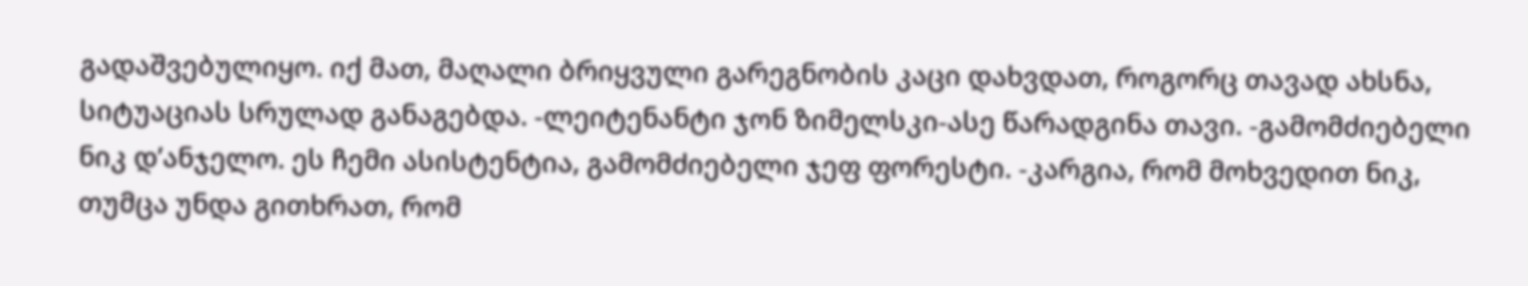გადაშვებულიყო. იქ მათ, მაღალი ბრიყვული გარეგნობის კაცი დახვდათ, როგორც თავად ახსნა, სიტუაციას სრულად განაგებდა. -ლეიტენანტი ჯონ ზიმელსკი-ასე წარადგინა თავი. -გამომძიებელი ნიკ დ’ანჯელო. ეს ჩემი ასისტენტია, გამომძიებელი ჯეფ ფორესტი. -კარგია, რომ მოხვედით ნიკ, თუმცა უნდა გითხრათ, რომ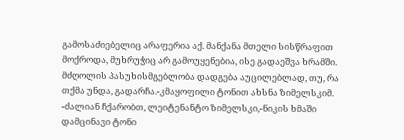გამოსაძიებელიც არაფერია აქ. მანქანა მთელი სისწრაფით მოქროდა, მუხრუჭიც არ გამოუყენებია, ისე გადაეშვა ხრამში. მძღოლის პასუხისმგებლობა დადგება აუცილებლად, თუ, რა თქმა უნდა, გადარჩა.-კმაყოფილი ტონით ახსნა ზიმელსკიმ. -ძალიან ჩქარობთ, ლეიტენანტო ზიმელსკი,-ნიკის ხმაში დამცინავი ტონი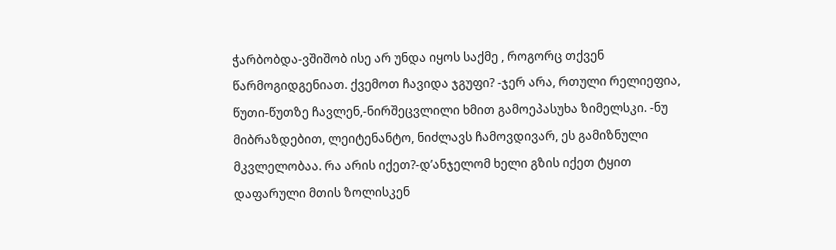ჭარბობდა-ვშიშობ ისე არ უნდა იყოს საქმე , როგორც თქვენ წარმოგიდგენიათ. ქვემოთ ჩავიდა ჯგუფი? -ჯერ არა, რთული რელიეფია, წუთი-წუთზე ჩავლენ,-ნირშეცვლილი ხმით გამოეპასუხა ზიმელსკი. -ნუ მიბრაზდებით, ლეიტენანტო, ნიძლავს ჩამოვდივარ, ეს გამიზნული მკვლელობაა. რა არის იქეთ?-დ’ანჯელომ ხელი გზის იქეთ ტყით დაფარული მთის ზოლისკენ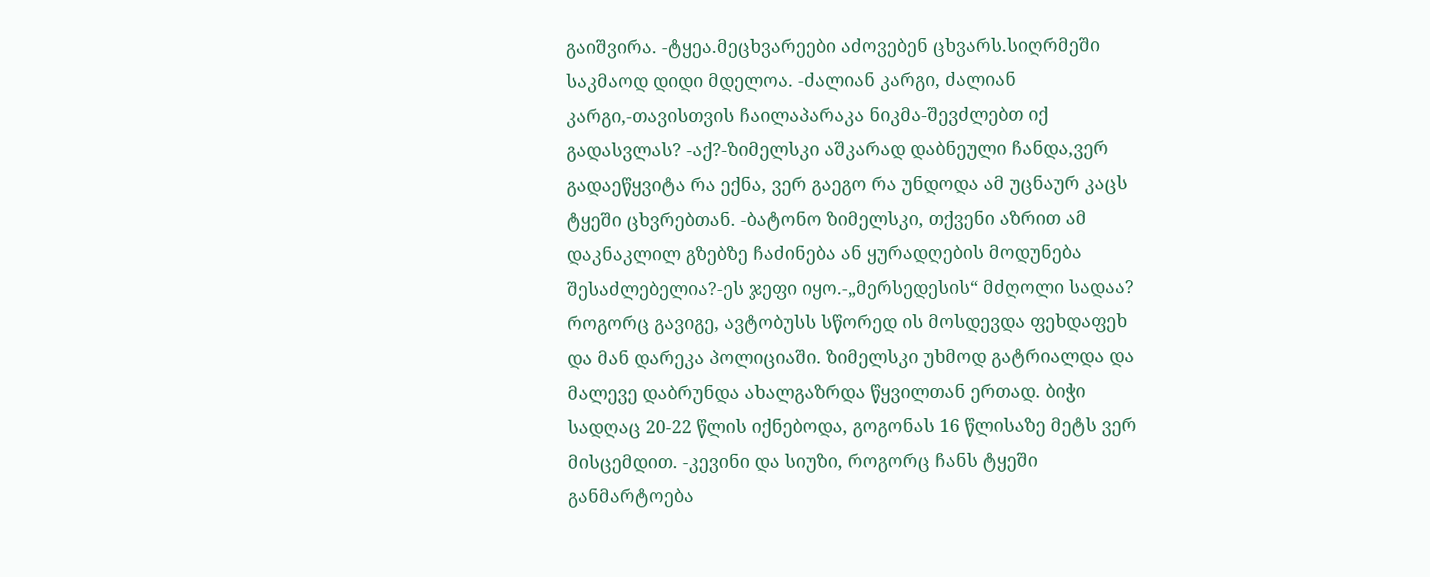გაიშვირა. -ტყეა.მეცხვარეები აძოვებენ ცხვარს.სიღრმეში საკმაოდ დიდი მდელოა. -ძალიან კარგი, ძალიან კარგი,-თავისთვის ჩაილაპარაკა ნიკმა-შევძლებთ იქ გადასვლას? -აქ?-ზიმელსკი აშკარად დაბნეული ჩანდა,ვერ გადაეწყვიტა რა ექნა, ვერ გაეგო რა უნდოდა ამ უცნაურ კაცს ტყეში ცხვრებთან. -ბატონო ზიმელსკი, თქვენი აზრით ამ დაკნაკლილ გზებზე ჩაძინება ან ყურადღების მოდუნება შესაძლებელია?-ეს ჯეფი იყო.-„მერსედესის“ მძღოლი სადაა? როგორც გავიგე, ავტობუსს სწორედ ის მოსდევდა ფეხდაფეხ და მან დარეკა პოლიციაში. ზიმელსკი უხმოდ გატრიალდა და მალევე დაბრუნდა ახალგაზრდა წყვილთან ერთად. ბიჭი სადღაც 20-22 წლის იქნებოდა, გოგონას 16 წლისაზე მეტს ვერ მისცემდით. -კევინი და სიუზი, როგორც ჩანს ტყეში განმარტოება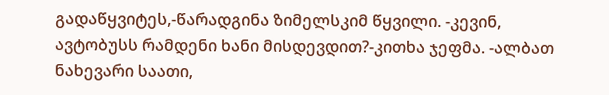გადაწყვიტეს,-წარადგინა ზიმელსკიმ წყვილი. -კევინ, ავტობუსს რამდენი ხანი მისდევდით?-კითხა ჯეფმა. -ალბათ ნახევარი საათი,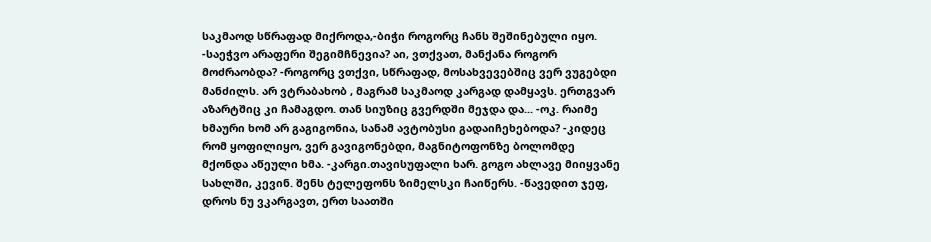საკმაოდ სწრაფად მიქროდა,-ბიჭი როგორც ჩანს შეშინებული იყო. -საეჭვო არაფერი შეგიმჩნევია? აი, ვთქვათ, მანქანა როგორ მოძრაობდა? -როგორც ვთქვი, სწრაფად, მოსახვევებშიც ვერ ვუგებდი მანძილს. არ ვტრაბახობ , მაგრამ საკმაოდ კარგად დამყავს. ერთგვარ აზარტშიც კი ჩამაგდო. თან სიუზიც გვერდში მეჯდა და... -ოკ. რაიმე ხმაური ხომ არ გაგიგონია, სანამ ავტობუსი გადაიჩეხებოდა? -კიდეც რომ ყოფილიყო, ვერ გავიგონებდი, მაგნიტოფონზე ბოლომდე მქონდა აწეული ხმა. -კარგი.თავისუფალი ხარ. გოგო ახლავე მიიყვანე სახლში, კევინ. შენს ტელეფონს ზიმელსკი ჩაიწერს. -წავედით ჯეფ, დროს ნუ ვკარგავთ, ერთ საათში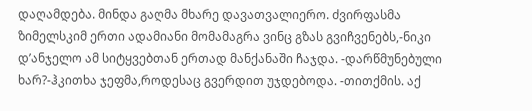დაღამდება. მინდა გაღმა მხარე დავათვალიერო. ძვირფასმა ზიმელსკიმ ერთი ადამიანი მომამაგრა ვინც გზას გვიჩვენებს,-ნიკი დ’ანჯელო ამ სიტყვებთან ერთად მანქანაში ჩაჯდა. -დარწმუნებული ხარ?-ჰკითხა ჯეფმა,როდესაც გვერდით უჯდებოდა. -თითქმის. აქ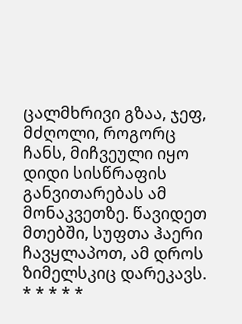ცალმხრივი გზაა, ჯეფ, მძღოლი, როგორც ჩანს, მიჩვეული იყო დიდი სისწრაფის განვითარებას ამ მონაკვეთზე. წავიდეთ მთებში, სუფთა ჰაერი ჩავყლაპოთ, ამ დროს ზიმელსკიც დარეკავს.
* * * * *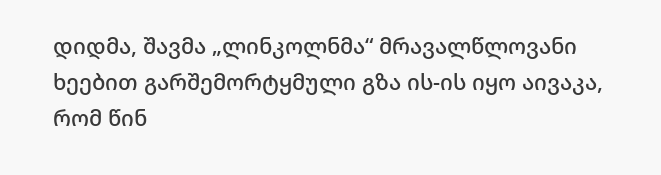დიდმა, შავმა „ლინკოლნმა“ მრავალწლოვანი ხეებით გარშემორტყმული გზა ის-ის იყო აივაკა, რომ წინ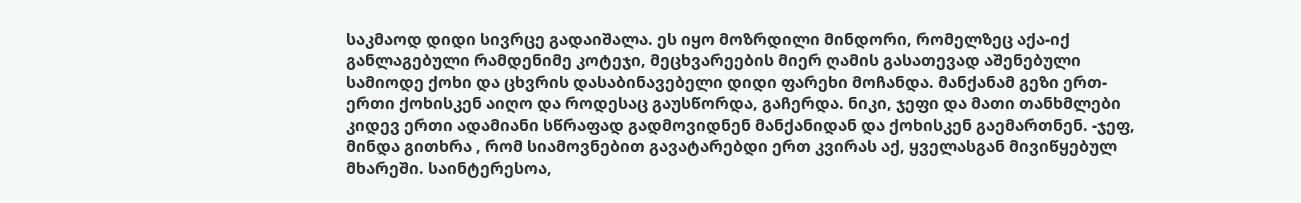საკმაოდ დიდი სივრცე გადაიშალა. ეს იყო მოზრდილი მინდორი, რომელზეც აქა-იქ განლაგებული რამდენიმე კოტეჯი, მეცხვარეების მიერ ღამის გასათევად აშენებული სამიოდე ქოხი და ცხვრის დასაბინავებელი დიდი ფარეხი მოჩანდა. მანქანამ გეზი ერთ-ერთი ქოხისკენ აიღო და როდესაც გაუსწორდა, გაჩერდა. ნიკი, ჯეფი და მათი თანხმლები კიდევ ერთი ადამიანი სწრაფად გადმოვიდნენ მანქანიდან და ქოხისკენ გაემართნენ. -ჯეფ, მინდა გითხრა , რომ სიამოვნებით გავატარებდი ერთ კვირას აქ, ყველასგან მივიწყებულ მხარეში. საინტერესოა,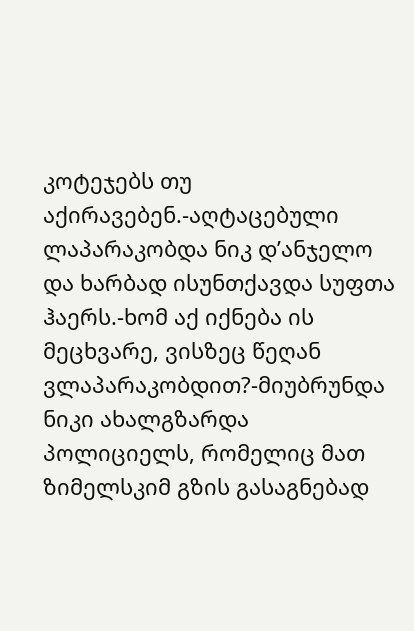კოტეჯებს თუ აქირავებენ.-აღტაცებული ლაპარაკობდა ნიკ დ’ანჯელო და ხარბად ისუნთქავდა სუფთა ჰაერს.-ხომ აქ იქნება ის მეცხვარე, ვისზეც წეღან ვლაპარაკობდით?-მიუბრუნდა ნიკი ახალგზარდა პოლიციელს, რომელიც მათ ზიმელსკიმ გზის გასაგნებად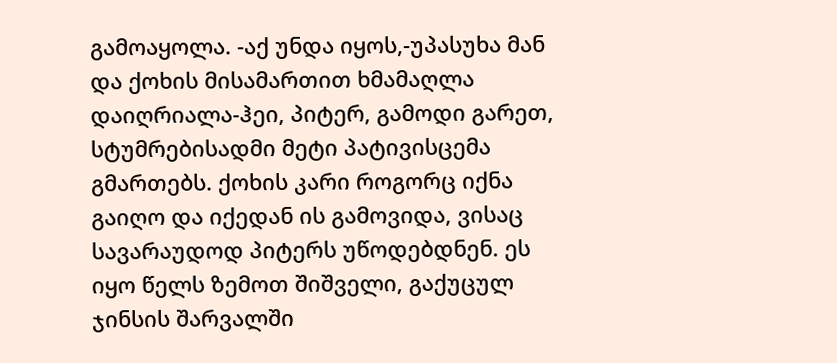გამოაყოლა. -აქ უნდა იყოს,-უპასუხა მან და ქოხის მისამართით ხმამაღლა დაიღრიალა-ჰეი, პიტერ, გამოდი გარეთ, სტუმრებისადმი მეტი პატივისცემა გმართებს. ქოხის კარი როგორც იქნა გაიღო და იქედან ის გამოვიდა, ვისაც სავარაუდოდ პიტერს უწოდებდნენ. ეს იყო წელს ზემოთ შიშველი, გაქუცულ ჯინსის შარვალში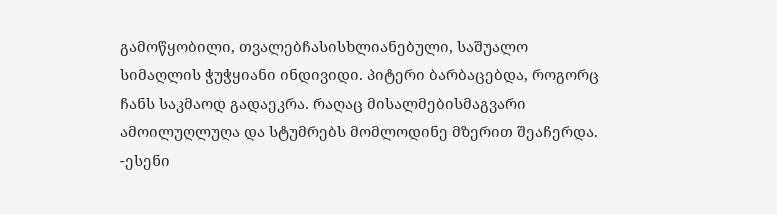გამოწყობილი, თვალებჩასისხლიანებული, საშუალო სიმაღლის ჭუჭყიანი ინდივიდი. პიტერი ბარბაცებდა, როგორც ჩანს საკმაოდ გადაეკრა. რაღაც მისალმებისმაგვარი ამოილუღლუღა და სტუმრებს მომლოდინე მზერით შეაჩერდა. -ესენი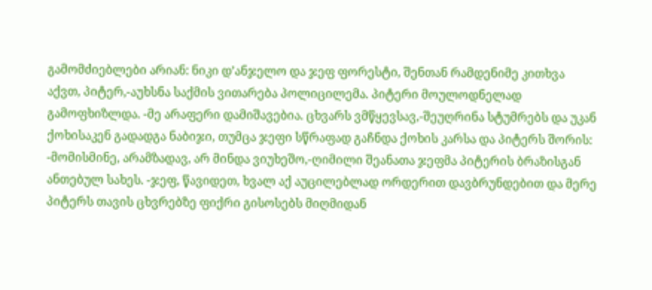გამომძიებლები არიან: ნიკი დ’ანჯელო და ჯეფ ფორესტი, შენთან რამდენიმე კითხვა აქვთ, პიტერ,-აუხსნა საქმის ვითარება პოლიცილემა. პიტერი მოულოდნელად გამოფხიზლდა. -მე არაფერი დამიშავებია. ცხვარს ვმწყევსავ,-შეუღრინა სტუმრებს და უკან ქოხისაკენ გადადგა ნაბიჯი, თუმცა ჯეფი სწრაფად გაჩნდა ქოხის კარსა და პიტერს შორის: -მომისმინე, არამზადავ, არ მინდა ვიუხეშო,-ღიმილი შეანათა ჯეფმა პიტერის ბრაზისგან ანთებულ სახეს. -ჯეფ, წავიდეთ, ხვალ აქ აუცილებლად ორდერით დავბრუნდებით და მერე პიტერს თავის ცხვრებზე ფიქრი გისოსებს მიღმიდან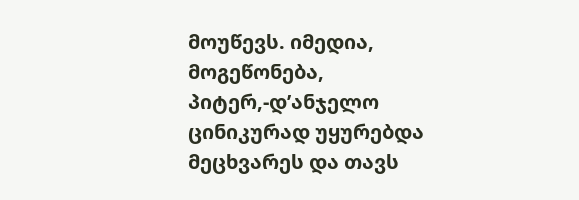მოუწევს. იმედია, მოგეწონება, პიტერ,-დ’ანჯელო ცინიკურად უყურებდა მეცხვარეს და თავს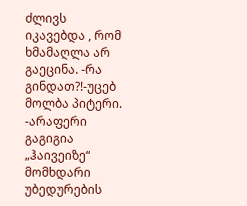ძლივს იკავებდა , რომ ხმამაღლა არ გაეცინა. -რა გინდათ?!-უცებ მოლბა პიტერი. -არაფერი გაგიგია „ჰაივეიზე“ მომხდარი უბედურების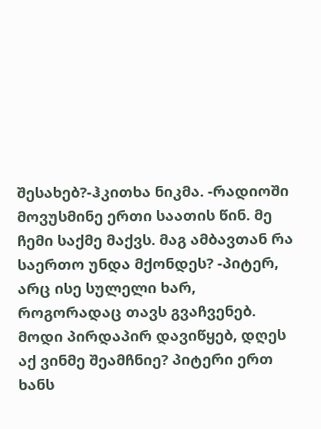შესახებ?-ჰკითხა ნიკმა. -რადიოში მოვუსმინე ერთი საათის წინ. მე ჩემი საქმე მაქვს. მაგ ამბავთან რა საერთო უნდა მქონდეს? -პიტერ, არც ისე სულელი ხარ, როგორადაც თავს გვაჩვენებ. მოდი პირდაპირ დავიწყებ, დღეს აქ ვინმე შეამჩნიე? პიტერი ერთ ხანს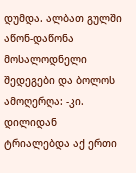დუმდა. ალბათ გულში აწონ-დაწონა მოსალოდნელი შედეგები და ბოლოს ამოღერღა: -კი. დილიდან ტრიალებდა აქ ერთი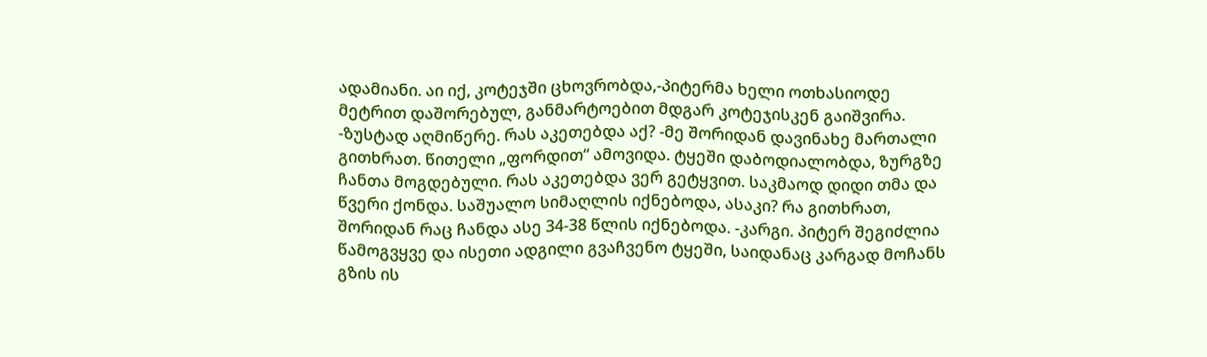ადამიანი. აი იქ, კოტეჯში ცხოვრობდა,-პიტერმა ხელი ოთხასიოდე მეტრით დაშორებულ, განმარტოებით მდგარ კოტეჯისკენ გაიშვირა. -ზუსტად აღმიწერე. რას აკეთებდა აქ? -მე შორიდან დავინახე მართალი გითხრათ. წითელი „ფორდით“ ამოვიდა. ტყეში დაბოდიალობდა, ზურგზე ჩანთა მოგდებული. რას აკეთებდა ვერ გეტყვით. საკმაოდ დიდი თმა და წვერი ქონდა. საშუალო სიმაღლის იქნებოდა, ასაკი? რა გითხრათ, შორიდან რაც ჩანდა ასე 34-38 წლის იქნებოდა. -კარგი. პიტერ შეგიძლია წამოგვყვე და ისეთი ადგილი გვაჩვენო ტყეში, საიდანაც კარგად მოჩანს გზის ის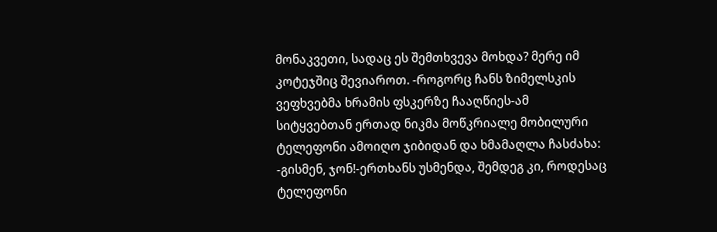მონაკვეთი, სადაც ეს შემთხვევა მოხდა? მერე იმ კოტეჯშიც შევიაროთ. -როგორც ჩანს ზიმელსკის ვეფხვებმა ხრამის ფსკერზე ჩააღწიეს-ამ სიტყვებთან ერთად ნიკმა მოწკრიალე მობილური ტელეფონი ამოიღო ჯიბიდან და ხმამაღლა ჩასძახა: -გისმენ, ჯონ!-ერთხანს უსმენდა, შემდეგ კი, როდესაც ტელეფონი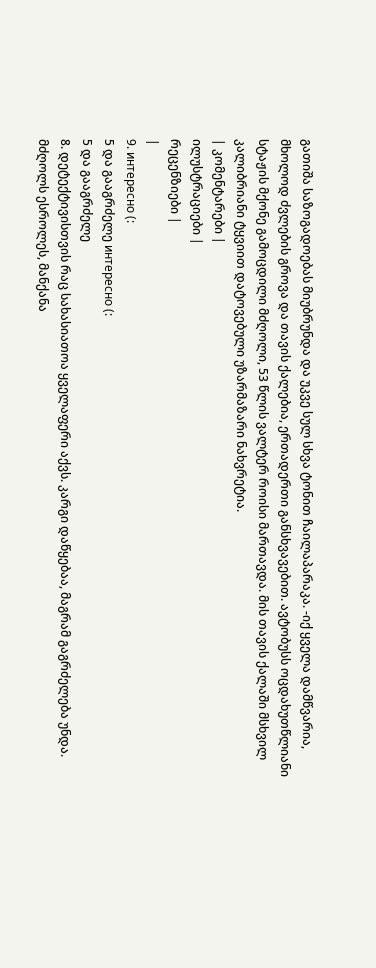გათიშა საზოგადოებას მიუბრუნდა და უკვე სულ სხვა ტონით ჩაილაპარაკა. -იქ ყველა დამწვარია, მხოლოდ ძვლების გროვა და თავის ქალებია, ერთადერთი განსხვავებით. ავტობუსს ოცდახუთწლიანი სტაჟის მქონე გამოცდილი მძღოლი, 53 წლის ვალტერ როისი მართავდა. მის თავის ქალაში მსხვილ კალიბრიანი ტყვიით დატოვებული უზარმაზარი ნახვრეტია.
| კომენტარები |
ილუსტრაციები |
რეცენზიები |
|
9. интересно (:
5 და გააგრძელე интересно (:
5 და გააგრძელე
8. დეტექტივისთვის რაც სახასიათოა ყველაფერი აქვს. კარგი დაწყებაა, მაგრამ გაგრძელება უნდა. მძღოლს ესროლეს, მანქანა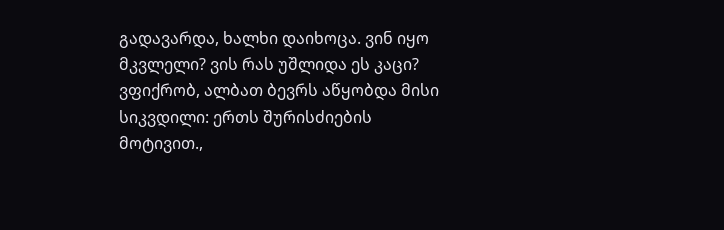გადავარდა, ხალხი დაიხოცა. ვინ იყო მკვლელი? ვის რას უშლიდა ეს კაცი? ვფიქრობ, ალბათ ბევრს აწყობდა მისი სიკვდილი: ერთს შურისძიების მოტივით.,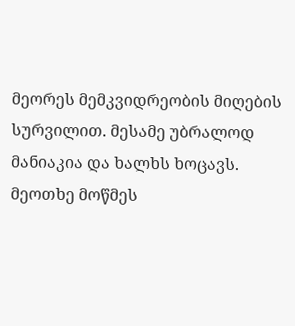მეორეს მემკვიდრეობის მიღების სურვილით. მესამე უბრალოდ მანიაკია და ხალხს ხოცავს. მეოთხე მოწმეს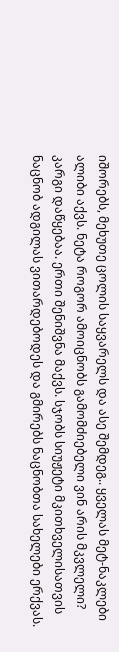იშორებს, მეხუთე ცოლის საყვარელს და ასე შემდეგ.. ყველას მეტ-ნაკლები ალიბი აქვს. ნეტა როგორ ამოიცნობს გამომძიებელი ვინ არის მკვლელი?
კარგი დაწყებაა. ერთი შენიშვნა მაქვს. სჯობს სიუჟეტი მკითხველისათვის ნაცნობ ადგილას ვითარდებოდეს და გმირებს ნაცნობთა სახელები ერქვას.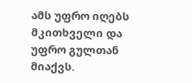ამს უფრო იღებს მკითხველი და უფრო გულთან მიაქვს.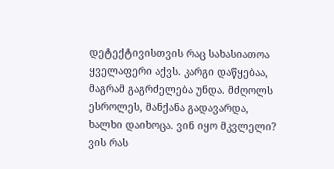დეტექტივისთვის რაც სახასიათოა ყველაფერი აქვს. კარგი დაწყებაა, მაგრამ გაგრძელება უნდა. მძღოლს ესროლეს, მანქანა გადავარდა, ხალხი დაიხოცა. ვინ იყო მკვლელი? ვის რას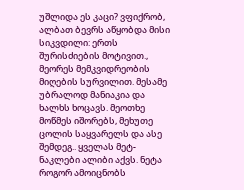უშლიდა ეს კაცი? ვფიქრობ, ალბათ ბევრს აწყობდა მისი სიკვდილი: ერთს შურისძიების მოტივით., მეორეს მემკვიდრეობის მიღების სურვილით. მესამე უბრალოდ მანიაკია და ხალხს ხოცავს. მეოთხე მოწმეს იშორებს, მეხუთე ცოლის საყვარელს და ასე შემდეგ.. ყველას მეტ-ნაკლები ალიბი აქვს. ნეტა როგორ ამოიცნობს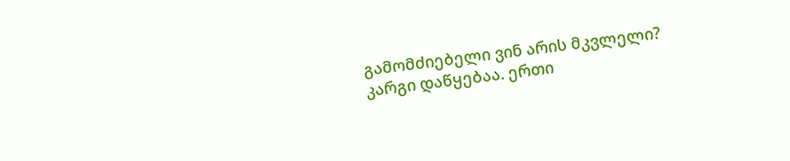გამომძიებელი ვინ არის მკვლელი?
კარგი დაწყებაა. ერთი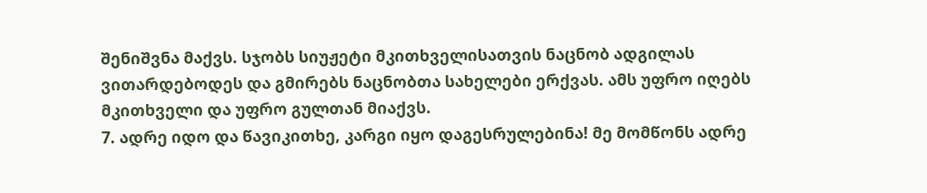შენიშვნა მაქვს. სჯობს სიუჟეტი მკითხველისათვის ნაცნობ ადგილას ვითარდებოდეს და გმირებს ნაცნობთა სახელები ერქვას. ამს უფრო იღებს მკითხველი და უფრო გულთან მიაქვს.
7. ადრე იდო და წავიკითხე, კარგი იყო დაგესრულებინა! მე მომწონს ადრე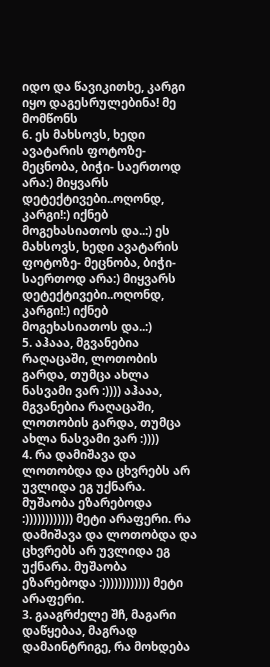იდო და წავიკითხე, კარგი იყო დაგესრულებინა! მე მომწონს
6. ეს მახსოვს, ხედი ავატარის ფოტოზე- მეცნობა, ბიჭი- საერთოდ არა:) მიყვარს დეტექტივები..ოღონდ, კარგი!:) იქნებ მოგეხასიათოს და..:) ეს მახსოვს, ხედი ავატარის ფოტოზე- მეცნობა, ბიჭი- საერთოდ არა:) მიყვარს დეტექტივები..ოღონდ, კარგი!:) იქნებ მოგეხასიათოს და..:)
5. აჰააა, მგვანებია რაღაცაში, ლოთობის გარდა, თუმცა ახლა ნასვამი ვარ :)))) აჰააა, მგვანებია რაღაცაში, ლოთობის გარდა, თუმცა ახლა ნასვამი ვარ :))))
4. რა დამიშავა და ლოთობდა და ცხვრებს არ უვლიდა ეგ უქნარა. მუშაობა ეზარებოდა :)))))))))))) მეტი არაფერი. რა დამიშავა და ლოთობდა და ცხვრებს არ უვლიდა ეგ უქნარა. მუშაობა ეზარებოდა :)))))))))))) მეტი არაფერი.
3. გააგრძელე შჩ, მაგარი დაწყებაა, მაგრად დამაინტრიგე, რა მოხდება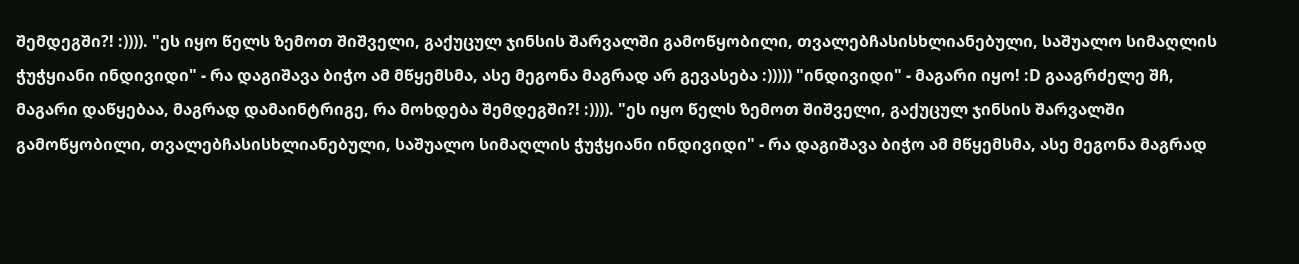შემდეგში?! :)))). "ეს იყო წელს ზემოთ შიშველი, გაქუცულ ჯინსის შარვალში გამოწყობილი, თვალებჩასისხლიანებული, საშუალო სიმაღლის ჭუჭყიანი ინდივიდი" - რა დაგიშავა ბიჭო ამ მწყემსმა, ასე მეგონა მაგრად არ გევასება :))))) "ინდივიდი" - მაგარი იყო! :D გააგრძელე შჩ, მაგარი დაწყებაა, მაგრად დამაინტრიგე, რა მოხდება შემდეგში?! :)))). "ეს იყო წელს ზემოთ შიშველი, გაქუცულ ჯინსის შარვალში გამოწყობილი, თვალებჩასისხლიანებული, საშუალო სიმაღლის ჭუჭყიანი ინდივიდი" - რა დაგიშავა ბიჭო ამ მწყემსმა, ასე მეგონა მაგრად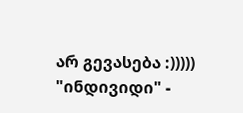არ გევასება :))))) "ინდივიდი" -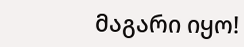მაგარი იყო!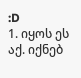:D
1. იყოს ეს აქ. იქნებ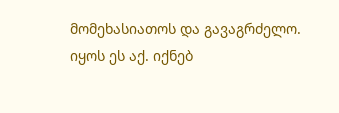მომეხასიათოს და გავაგრძელო. იყოს ეს აქ. იქნებ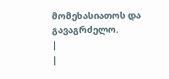მომეხასიათოს და გავაგრძელო.
|
|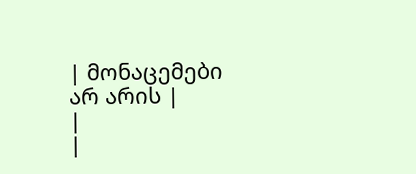| მონაცემები არ არის |
|
|